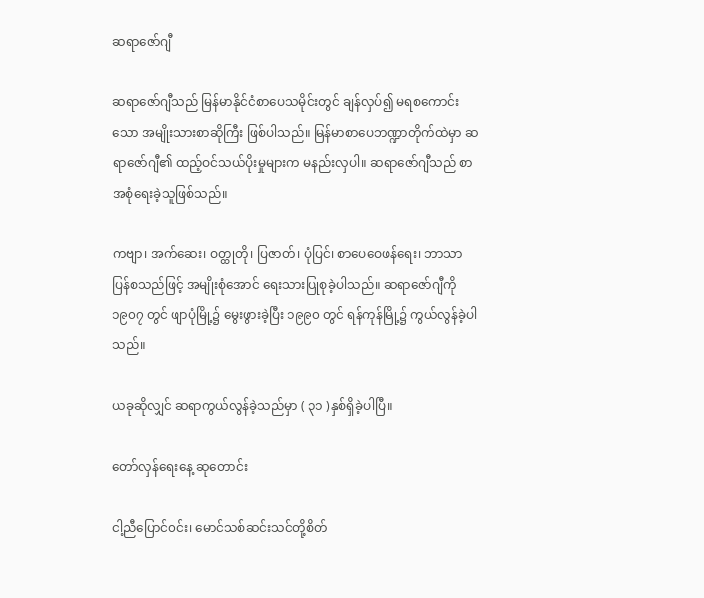ဆရာဇော်ဂျီ

ဆရာဇော်ဂျီသည် မြန်မာနိုင်ငံစာပေသမိုင်းတွင် ချန်လှပ်၍ မရစကောင်းသော အမျိုးသားစာဆိုကြီး ဖြစ်ပါသည်။ မြန်မာစာပေဘဏ္ဍာတိုက်ထဲမှာ ဆရာဇော်ဂျီ၏ ထည့်ဝင်သယ်ပိုးမှုများက မနည်းလှပါ။ ဆရာဇော်ဂျီသည် စာအစုံရေးခဲ့သူဖြစ်သည်။

ကဗျာ၊ အက်ဆေး၊ ဝတ္ထုတို၊ ပြဇာတ်၊ ပုံပြင်၊ စာပေဝေဖန်ရေး၊ ဘာသာပြန်စသည်ဖြင့် အမျိုးစုံအောင် ရေးသားပြုစုခဲ့ပါသည်။ ဆရာဇော်ဂျီကို ၁၉၀၇ တွင် ဖျာပုံမြို့၌ မွေးဖွားခဲ့ပြီး ၁၉၉၀ တွင် ရန်ကုန်မြို့၌ ကွယ်လွန်ခဲ့ပါသည်။

ယခုဆိုလျှင် ဆရာကွယ်လွန်ခဲ့သည်မှာ ( ၃၁ )နှစ်ရှိခဲ့ပါပြီ။

တော်လှန်ရေးနေ့ ဆုတောင်း

ငါ့ညီပြောင်၀င်း၊ မောင်သစ်ဆင်းသင်တို့စိတ်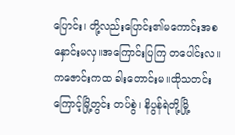ပြောင်း၊ တို့လည်းပြောင်း၏မကောင်းအစ နှောင်းမလှ။အကြောင်းပြကြ တပေါင်းလ။ကဇောင်းကထ ခါးတောင်းမ။ထိုသတင်းကြောင့်မြို့တွင်း တပ်စွဲ၊ နိပွန်ရဲတို့မြို့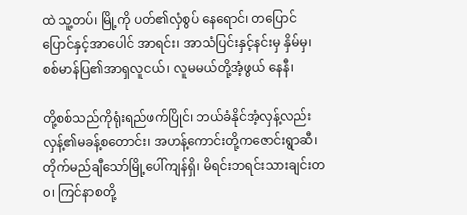ထဲ သူ့တပ်၊ မြို့ကို ပတ်၏လှံစွပ် နေရောင်၊ တပြောင်ပြောင်နှင့်အာပေါင် အာရင်း၊ အာသံပြင်းနှင့်နင်းမှ နှိမ်မှ၊ စစ်မာန်ပြ၏အာရှလူငယ်၊ လူမမယ်တို့အံ့ဖွယ် နေနီ၊

တို့စစ်သည်ကိုရုံးရည်ဖက်ပြိုင်၊ ဘယ်ခံနိုင်အံ့လှန့်လည်း လှန့်၏မခန့်စတောင်း၊ အဟန့်ကောင်းတို့ကဇောင်းရွာဆီ၊ တိုက်မည်ချီသော်မြို့ပေါ်ကျန်ရှိ၊ မိရင်းဘရင်းသားချင်းတ၀၊ ကြင်နာစတို့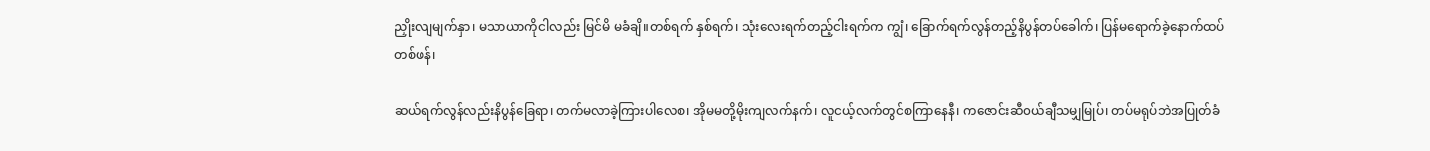ညှိုးလျမျက်နှာ၊ မသာယာကိုငါလည်း မြင်မိ မခံချိ။တစ်ရက် နှစ်ရက်၊ သုံးလေးရက်တည့်ငါးရက်က ကျွံ၊ ခြောက်ရက်လွန်တည့်နိပွန်တပ်ခေါက်၊ ပြန်မရောက်ခဲ့နောက်ထပ်တစ်ဖန်၊

ဆယ်ရက်လွန်လည်းနိပွန်ခြေရာ၊ တက်မလာခဲ့ကြားပါလေစ၊ အိုမမတို့မိုးကျလက်နက်၊ လူငယ့်လက်တွင်စကြာနေနီ၊ ကဇောင်းဆီ၀ယ်ချီသမျှမြုပ်၊ တပ်မရုပ်ဘဲအပြုတ်ခံ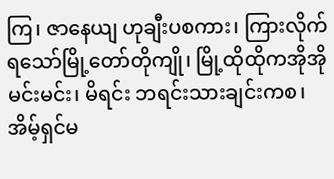ကြ၊ ဇာနေယျ ဟုချီးပစကား၊ ကြားလိုက်ရသော်မြို့တော်တိုကျို၊ မြို့ထိုထိုကအိုအို မင်းမင်း၊ မိရင်း ဘရင်းသားချင်းကစ၊ အိမ့်ရှင်မ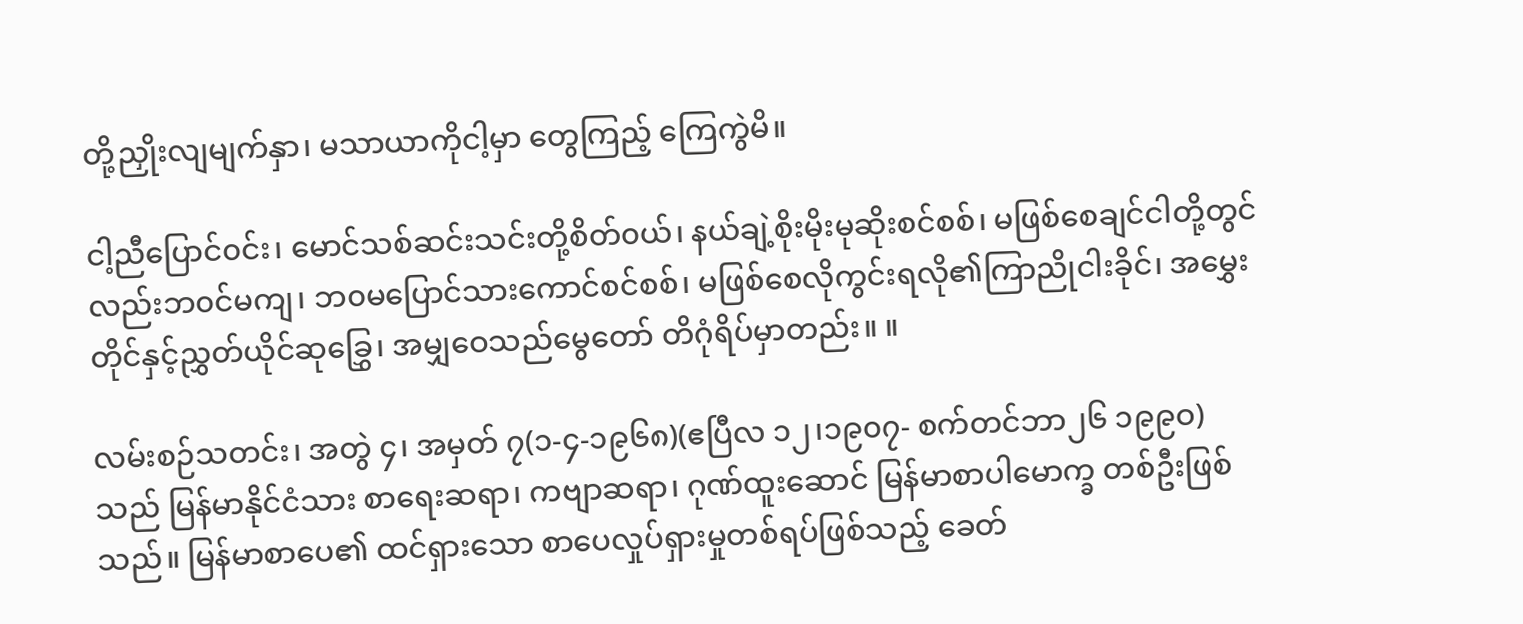တို့ညှိုးလျမျက်နှာ၊ မသာယာကိုငါ့မှာ တွေကြည့် ကြေကွဲမိ။

ငါ့ညီပြောင်၀င်း၊ မောင်သစ်ဆင်းသင်းတို့စိတ်၀ယ်၊ နယ်ချဲ့စိုးမိုးမုဆိုးစင်စစ်၊ မဖြစ်စေချင်ငါတို့တွင်လည်းဘ၀င်မကျ၊ ဘ၀မပြောင်သားကောင်စင်စစ်၊ မဖြစ်စေလိုကွင်းရလို၏ကြာညိုငါးခိုင်၊ အမွှေးတိုင်နှင့်ညွှတ်ယိုင်ဆုခြွှေ၊ အမျှဝေသည်မွေတော် တိဂုံရိပ်မှာတည်း။ ။

လမ်းစဉ်သတင်း၊ အတွဲ ၄၊ အမှတ် ၇(၁-၄-၁၉၆၈)(ဧပြီလ ၁၂၊၁၉၀၇- စက်တင်ဘာ၂၆ ၁၉၉ဝ) သည် မြန်မာနိုင်ငံသား စာရေးဆရာ၊ ကဗျာဆရာ၊ ဂုဏ်ထူးဆောင် မြန်မာစာပါမောက္ခ တစ်ဦးဖြစ်သည်။ မြန်မာစာပေ၏ ထင်ရှားသော စာပေလှုပ်ရှားမှုတစ်ရပ်ဖြစ်သည့် ခေတ်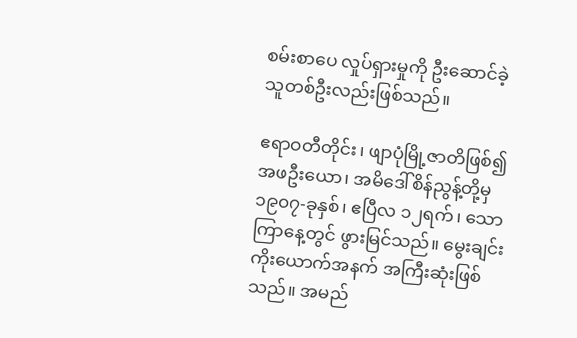စမ်းစာပေ လှုပ်ရှားမှုကို ဦးဆောင်ခဲ့သူတစ်ဦးလည်းဖြစ်သည်။

ဧရာဝတီတိုင်း၊ ဖျာပုံမြို့ဇာတိဖြစ်၍ အဖဦးယော၊ အမိဒေါ်စိန်ညွန့်တို့မှ ၁၉၀၇-ခုနှစ်၊ ဧပြီလ ၁၂ရက်၊ သောကြာနေ့တွင် ဖွားမြင်သည်။ မွေးချင်းကိုးယောက်အနက် အကြီးဆုံးဖြစ်သည်။ အမည်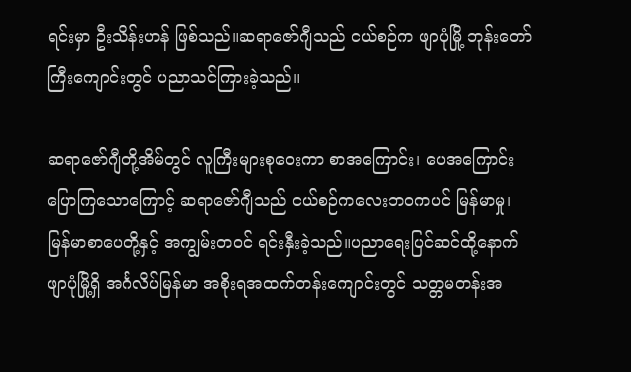ရင်းမှာ ဦးသိန်းဟန် ဖြစ်သည်။ဆရာဇော်ဂျီသည် ငယ်စဉ်က ဖျာပုံမြို့ ဘုန်းတော်ကြီးကျောင်းတွင် ပညာသင်ကြားခဲ့သည်။

ဆရာဇော်ဂျီတို့အိမ်တွင် လူကြီးများစုဝေးကာ စာအကြောင်း၊ ပေအကြောင်း ပြောကြသောကြောင့် ဆရာဇော်ဂျီသည် ငယ်စဉ်ကလေးဘဝကပင် မြန်မာမှု၊ မြန်မာစာပေတို့နှင့် အကျွမ်းတဝင် ရင်းနှီးခဲ့သည်။ပညာရေးပြင်ဆင်ထို့နောက် ဖျာပုံမြို့ရှိ အင်္ဂလိပ်မြန်မာ အစိုးရအထက်တန်းကျောင်းတွင် သတ္တမတန်းအ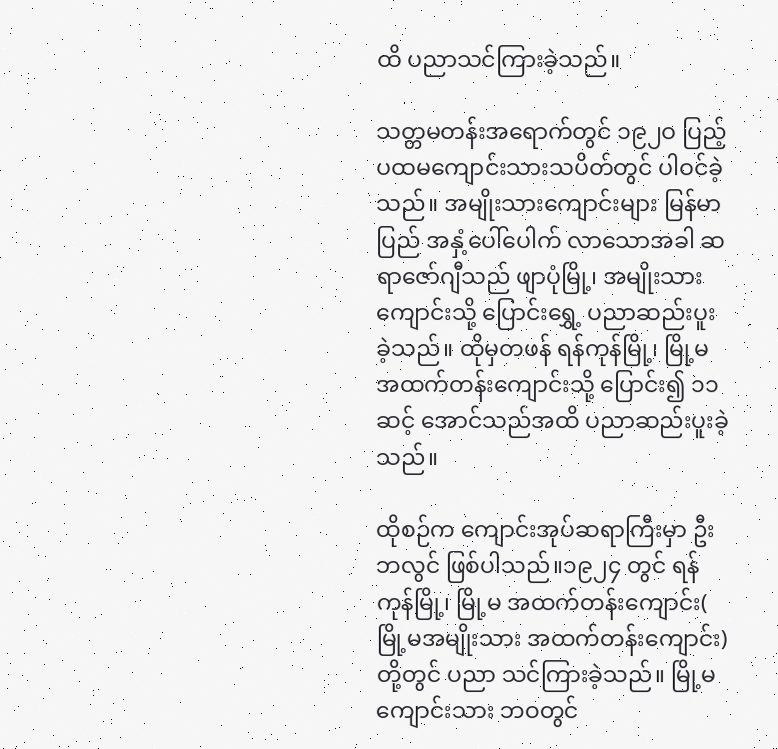ထိ ပညာသင်ကြားခဲ့သည်။

သတ္တမတန်းအရောက်တွင် ၁၉၂ဝ ပြည့် ပထမကျောင်းသားသပိတ်တွင် ပါဝင်ခဲ့သည်။ အမျိုးသားကျောင်းများ မြန်မာပြည် အနှံ့ပေါ်ပေါက် လာသောအခါ ဆရာဇော်ဂျီသည် ဖျာပုံမြို့၊ အမျိုးသားကျောင်းသို့ ပြောင်းရွှေ့ ပညာဆည်းပူးခဲ့သည်။ ထိုမှတဖန် ရန်ကုန်မြို့၊ မြို့မ အထက်တန်းကျောင်းသို့ ပြောင်း၍ ၁၁ ဆင့် အောင်သည်အထိ ပညာဆည်းပူးခဲ့သည်။

ထိုစဉ်က ကျောင်းအုပ်ဆရာကြီးမှာ ဦးဘလွင် ဖြစ်ပါသည်။၁၉၂၄ တွင် ရန်ကုန်မြို့၊ မြို့မ အထက်တန်းကျောင်း( မြို့မအမျိုးသား အထက်တန်းကျောင်း)တို့တွင် ပညာ သင်ကြားခဲ့သည်။ မြို့မကျောင်းသား ဘဝတွင်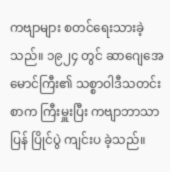ကဗျာများ စတင်ရေးသားခဲ့သည်။ ၁၉၂၄ တွင် ဆာဂျေအေ မောင်ကြီး၏ သစ္စာဝါဒီသတင်းစာက ကြီးမှူးပြီး ကဗျာဘာသာပြန် ပြိုင်ပွဲ ကျင်းပ ခဲ့သည်။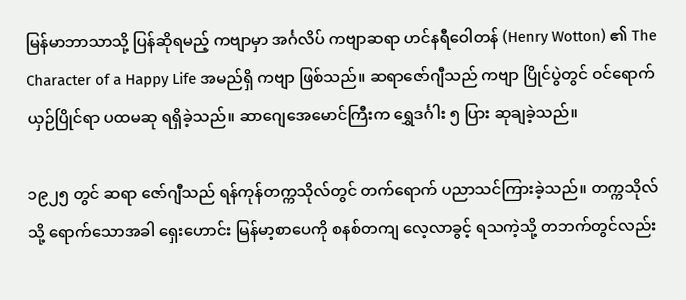မြန်မာဘာသာသို့ ပြန်ဆိုရမည့် ကဗျာမှာ အင်္ဂလိပ် ကဗျာဆရာ ဟင်နရီဝေါတန် (Henry Wotton) ၏ The Character of a Happy Life အမည်ရှိ ကဗျာ ဖြစ်သည်။ ဆရာဇော်ဂျီသည် ကဗျာ ပြိုင်ပွဲတွင် ဝင်ရောက် ယှဉ်ပြိုင်ရာ ပထမဆု ရရှိခဲ့သည်။ ဆာဂျေအေမောင်ကြီးက ရွှေဒင်္ဂါး ၅ ပြား ဆုချခဲ့သည်။

၁၉၂၅ တွင် ဆရာ ဇော်ဂျီသည် ရန်ကုန်တက္ကသိုလ်တွင် တက်ရောက် ပညာသင်ကြားခဲ့သည်။ တက္ကသိုလ်သို့ ရောက်သောအခါ ရှေးဟောင်း မြန်မာ့စာပေကို စနစ်တကျ လေ့လာခွင့် ရသကဲ့သို့ တဘက်တွင်လည်း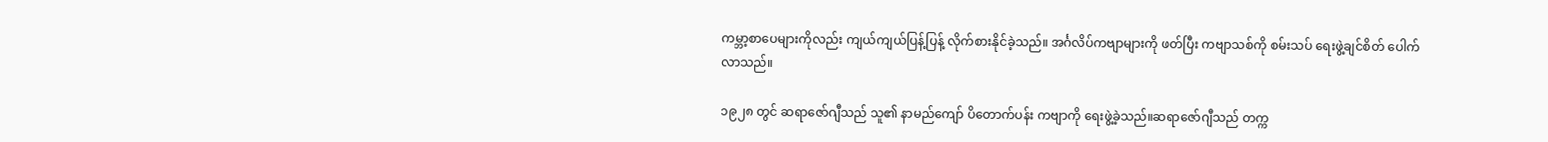ကမ္ဘာ့စာပေများကိုလည်း ကျယ်ကျယ်ပြန့်ပြန့် လိုက်စားနိုင်ခဲ့သည်။ အင်္ဂလိပ်ကဗျာများကို ဖတ်ပြီး ကဗျာသစ်ကို စမ်းသပ် ရေးဖွဲ့ချင်စိတ် ပေါက်လာသည်။

၁၉၂၈ တွင် ဆရာဇော်ဂျီသည် သူ၏ နာမည်ကျော် ပိတောက်ပန်း ကဗျာကို ရေးဖွဲ့ခဲ့သည်။ဆရာဇော်ဂျီသည် တက္က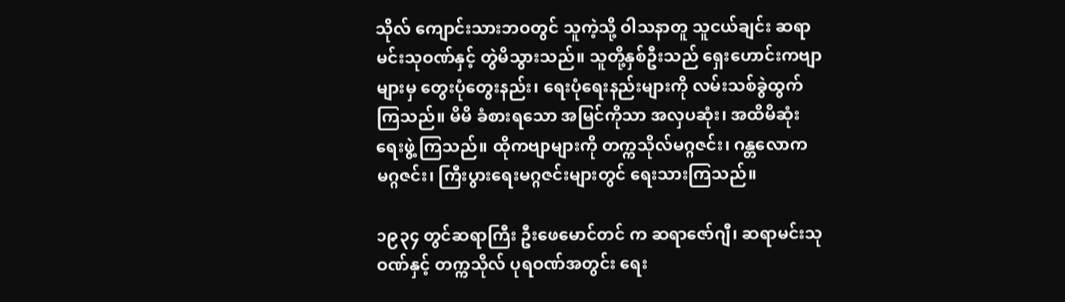သိုလ် ကျောင်းသားဘဝတွင် သူကဲ့သို့ ဝါသနာတူ သူငယ်ချင်း ဆရာမင်းသုဝဏ်နှင့် တွဲမိသွားသည်။ သူတို့နှစ်ဦးသည် ရှေးဟောင်းကဗျာများမှ တွေးပုံတွေးနည်း၊ ရေးပုံရေးနည်းများကို လမ်းသစ်ခွဲထွက်ကြသည်။ မိမိ ခံစားရသော အမြင်ကိုသာ အလှပဆုံး၊ အထိမိဆုံး ရေးဖွဲ့ ကြသည်။ ထိုကဗျာများကို တက္ကသိုလ်မဂ္ဂဇင်း၊ ဂန္တလောကမဂ္ဂဇင်း၊ ကြီးပွားရေးမဂ္ဂဇင်းများတွင် ရေးသားကြသည်။

၁၉၃၄ တွင်ဆရာကြီး ဦးဖေမောင်တင် က ဆရာဇော်ဂျီ၊ ဆရာမင်းသုဝဏ်နှင့် တက္ကသိုလ် ပုရဝဏ်အတွင်း ရေး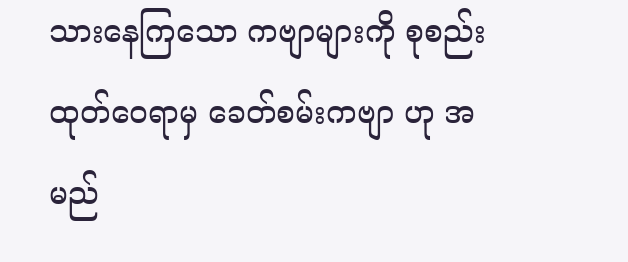သားနေကြသော ကဗျာများကို စုစည်းထုတ်ဝေရာမှ ခေတ်စမ်းကဗျာ ဟု အမည်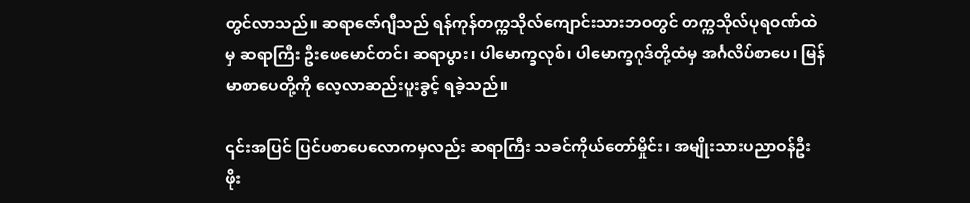တွင်လာသည်။ ဆရာဇော်ဂျီသည် ရန်ကုန်တက္ကသိုလ်ကျောင်းသားဘဝတွင် တက္ကသိုလ်ပုရဝဏ်ထဲမှ ဆရာကြီး ဦးဖေမောင်တင်၊ ဆရာပွား၊ ပါမောက္ခလုစ်၊ ပါမောက္ခဂုဒ်တို့ထံမှ အင်္ဂလိပ်စာပေ၊ မြန်မာစာပေတို့ကို လေ့လာဆည်းပူးခွင့် ရခဲ့သည်။

၎င်းအပြင် ပြင်ပစာပေလောကမှလည်း ဆရာကြီး သခင်ကိုယ်တော်မှိုင်း၊ အမျိုးသားပညာဝန်ဦးဖိုး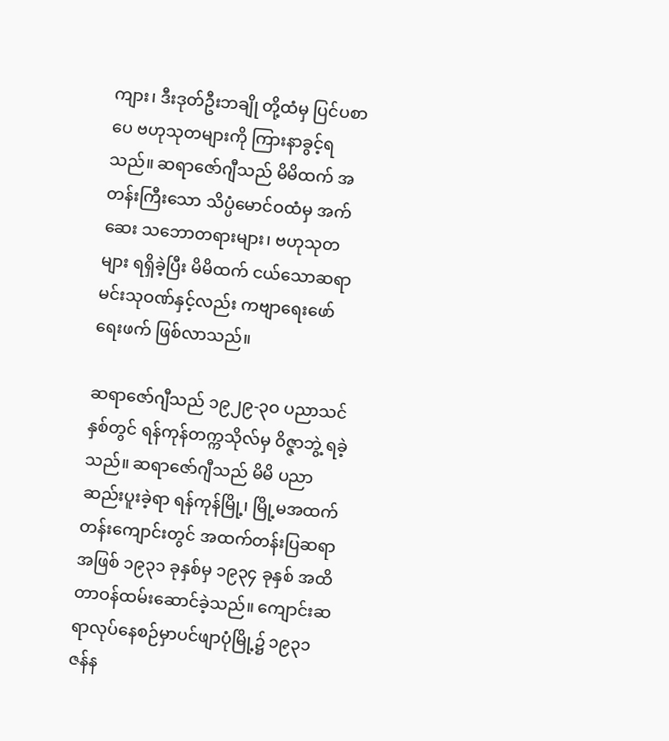ကျား၊ ဒီးဒုတ်ဦးဘချို တို့ထံမှ ပြင်ပစာပေ ဗဟုသုတများကို ကြားနာခွင့်ရသည်။ ဆရာဇော်ဂျီသည် မိမိထက် အတန်းကြီးသော သိပ္ပံမောင်ဝထံမှ အက်ဆေး သဘောတရားများ၊ ဗဟုသုတများ ရရှိခဲ့ပြီး မိမိထက် ငယ်သောဆရာမင်းသုဝဏ်နှင့်လည်း ကဗျာရေးဖော်ရေးဖက် ဖြစ်လာသည်။

ဆရာဇော်ဂျီသည် ၁၉၂၉-၃ဝ ပညာသင်နှစ်တွင် ရန်ကုန်တက္ကသိုလ်မှ ဝိဇ္ဇာဘွဲ့ ရခဲ့သည်။ ဆရာဇော်ဂျီသည် မိမိ ပညာဆည်းပူးခဲ့ရာ ရန်ကုန်မြို့၊ မြို့မအထက်တန်းကျောင်းတွင် အထက်တန်းပြဆရာအဖြစ် ၁၉၃၁ ခုနှစ်မှ ၁၉၃၄ ခုနှစ် အထိ တာဝန်ထမ်းဆောင်ခဲ့သည်။ ကျောင်းဆရာလုပ်နေစဉ်မှာပင်ဖျာပုံမြို့၌ ၁၉၃၁ ဇန်န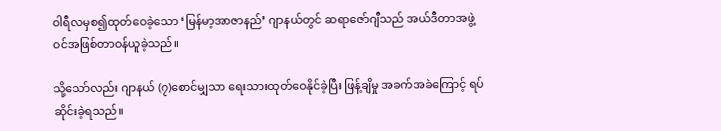ဝါရီလမှစ၍ထုတ်ဝေခဲ့သော ‘မြန်မာ့အာဇာနည်’ ဂျာနယ်တွင် ဆရာဇော်ဂျီသည် အယ်ဒီတာအဖွဲ့ဝင်အဖြစ်တာဝန်ယူခဲ့သည်။

သို့သော်လည်း ဂျာနယ် (၇)စောင်မျှသာ ရေးသားထုတ်ဝေနိုင်ခဲ့ပြီး ဖြန့်ချိမှု အခက်အခဲကြောင့် ရပ်ဆိုင်းခဲ့ရသည်။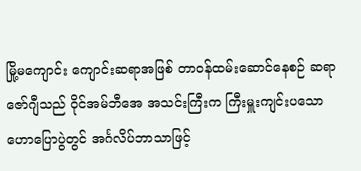မြို့မကျောင်း ကျောင်းဆရာအဖြစ် တာဝန်ထမ်းဆောင်နေစဉ် ဆရာဇော်ဂျီသည် ဝိုင်အမ်ဘီအေ အသင်းကြီးက ကြီးမှူးကျင်းပသော ဟောပြောပွဲတွင် အင်္ဂလိပ်ဘာသာဖြင့်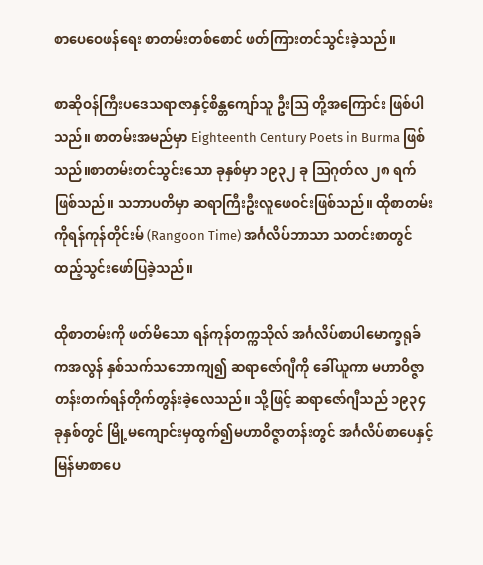စာပေဝေဖန်ရေး စာတမ်းတစ်စောင် ဖတ်ကြားတင်သွင်းခဲ့သည်။

စာဆိုဝန်ကြီးပဒေသရာဇာနှင့်စိန္တကျော်သူ ဦးဩ တို့အကြောင်း ဖြစ်ပါသည်။ စာတမ်းအမည်မှာ Eighteenth Century Poets in Burma ဖြစ်သည်။စာတမ်းတင်သွင်းသော ခုနှစ်မှာ ၁၉၃၂ ခု ဩဂုတ်လ ၂၈ ရက် ဖြစ်သည်။ သဘာပတိမှာ ဆရာကြီးဦးလူဖေဝင်းဖြစ်သည်။ ထိုစာတမ်းကိုရန်ကုန်တိုင်းမ် (Rangoon Time) အင်္ဂလိပ်ဘာသာ သတင်းစာတွင်ထည့်သွင်းဖော်ပြခဲ့သည်။

ထိုစာတမ်းကို ဖတ်မိသော ရန်ကုန်တက္ကသိုလ် အင်္ဂလိပ်စာပါမောက္ခရုခ်ကအလွန် နှစ်သက်သဘောကျ၍ ဆရာဇော်ဂျီကို ခေါ်ယူကာ မဟာဝိဇ္ဇာတန်းတက်ရန်တိုက်တွန်းခဲ့လေသည်။ သို့ဖြင့် ဆရာဇော်ဂျီသည် ၁၉၃၄ ခုနှစ်တွင် မြို့မကျောင်းမှထွက်၍မဟာဝိဇ္ဇာတန်းတွင် အင်္ဂလိပ်စာပေနှင့်မြန်မာစာပေ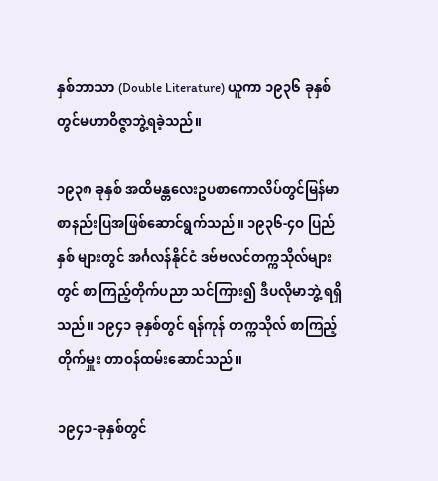နှစ်ဘာသာ (Double Literature) ယူကာ ၁၉၃၆ ခုနှစ်တွင်မဟာဝိဇ္ဇာဘွဲ့ရခဲ့သည်။

၁၉၃၈ ခုနှစ် အထိမန္တလေးဥပစာကောလိပ်တွင်မြန်မာစာနည်းပြအဖြစ်ဆောင်ရွက်သည်။ ၁၉၃၆-၄ဝ ပြည်နှစ် များတွင် အင်္ဂလန်နိုင်ငံ ဒဗ်ဗလင်တက္ကသိုလ်များတွင် စာကြည့်တိုက်ပညာ သင်ကြား၍ ဒီပလိုမာဘွဲ့ ရရှိသည်။ ၁၉၄၁ ခုနှစ်တွင် ရန်ကုန် တက္ကသိုလ် စာကြည့် တိုက်မှူး တာဝန်ထမ်းဆောင်သည်။

၁၉၄၁-ခုနှစ်တွင်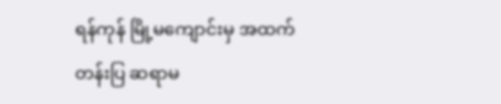ရန်ကုန် မြို့မကျောင်းမှ အထက်တန်းပြ ဆရာမ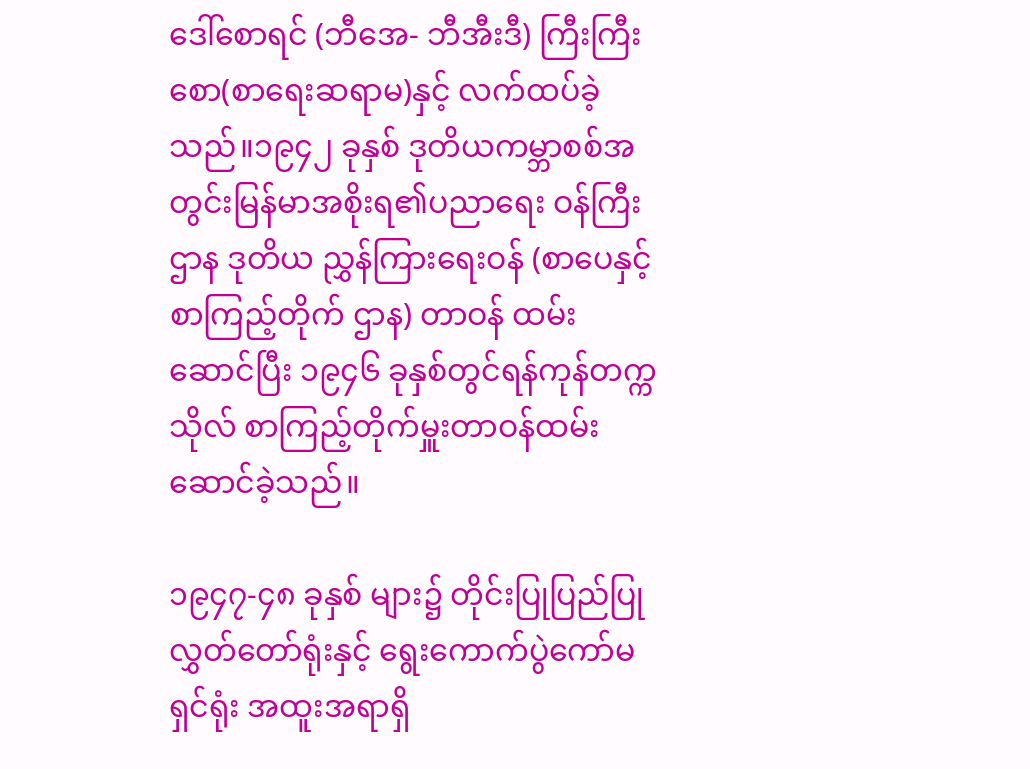ဒေါ်စောရင် (ဘီအေ- ဘီအီးဒီ) ကြီးကြီးစော(စာရေးဆရာမ)နှင့် လက်ထပ်ခဲ့သည်။၁၉၄၂ ခုနှစ် ဒုတိယကမ္ဘာစစ်အတွင်းမြန်မာအစိုးရ၏ပညာရေး ဝန်ကြီးဌာန ဒုတိယ ညွှန်ကြားရေးဝန် (စာပေနှင့် စာကြည့်တိုက် ဌာန) တာဝန် ထမ်းဆောင်ပြီး ၁၉၄၆ ခုနှစ်တွင်ရန်ကုန်တက္ကသိုလ် စာကြည့်တိုက်မှူးတာဝန်ထမ်းဆောင်ခဲ့သည်။

၁၉၄၇-၄၈ ခုနှစ် များ၌ တိုင်းပြုပြည်ပြု လွှတ်တော်ရုံးနှင့် ရွေးကောက်ပွဲကော်မရှင်ရုံး အထူးအရာရှိ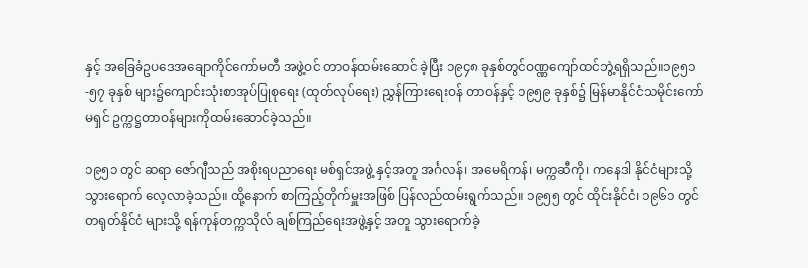နှင့် အခြေခံဥပဒေအချောကိုင်ကော်မတီ အဖွဲ့ဝင် တာဝန်ထမ်းဆောင် ခဲ့ပြီး ၁၉၄၈ ခုနှစ်တွင်ဝဏ္ဏကျော်ထင်ဘွဲ့ရရှိသည်။၁၉၅၁-၅၇ ခုနှစ် များ၌ကျောင်းသုံးစာအုပ်ပြုစုရေး (ထုတ်လုပ်ရေး) ညွှန်ကြားရေးဝန် တာဝန်နှင့် ၁၉၅၉ ခုနှစ်၌ မြန်မာနိုင်ငံသမိုင်းကော်မရှင် ဥက္ကဋ္ဌတာဝန်များကိုထမ်းဆောင်ခဲ့သည်။

၁၉၅၁ တွင် ဆရာ ဇော်ဂျီသည် အစိုးရပညာရေး မစ်ရှင်အဖွဲ့ နှင့်အတူ အင်္ဂလန်၊ အမေရိကန်၊ မက္ကဆီကို၊ ကနေဒါ နိုင်ငံများသို့ သွားရောက် လေ့လာခဲ့သည်။ ထို့နောက် စာကြည့်တိုက်မှူးအဖြစ် ပြန်လည်ထမ်းရွက်သည်။ ၁၉၅၅ တွင် ထိုင်းနိုင်ငံ၊ ၁၉၆၁ တွင် တရုတ်နိုင်ငံ များသို့ ရန်ကုန်တက္ကသိုလ် ချစ်ကြည်ရေးအဖွဲ့နှင့် အတူ သွားရောက်ခဲ့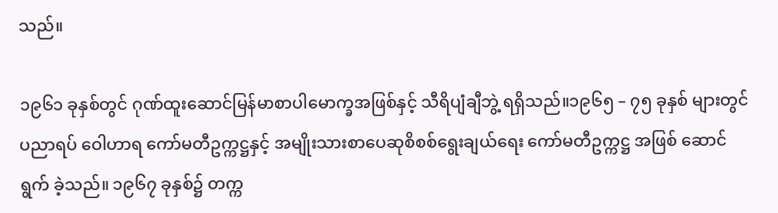သည်။

၁၉၆၁ ခုနှစ်တွင် ဂုဏ်ထူးဆောင်မြန်မာစာပါမောက္ခအဖြစ်နှင့် သီရိပျံချီဘွဲ့ ရရှိသည်။၁၉၆၅ – ၇၅ ခုနှစ် များတွင်ပညာရပ် ဝေါဟာရ ကော်မတီဥက္ကဋ္ဌနှင့် အမျိုးသားစာပေဆုစိစစ်ရွေးချယ်ရေး ကော်မတီဥက္ကဋ္ဌ အဖြစ် ဆောင်ရွက် ခဲ့သည်။ ၁၉၆၇ ခုနှစ်၌ တက္က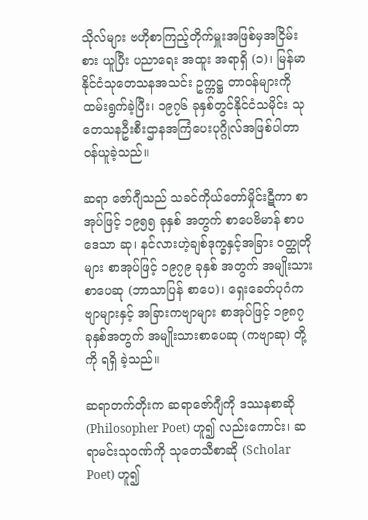သိုလ်များ ဗဟိုစာကြည့်တိုက်မှူးအဖြစ်မှအငြိမ်းစား ယူပြီး ပညာရေး အထူး အရာရှိ (၁)၊ မြန်မာနိုင်ငံသုတေသနအသင်း ဥက္ကဋ္ဌ တာဝန်များကို ထမ်းရွက်ခဲ့ပြီး၊ ၁၉၇၆ ခုနှစ်တွင်နိုင်ငံသမိုင်း သုတေသနဦးစီးဌာနအကြံပေးပုဂ္ဂိုလ်အဖြစ်ပါတာဝန်ယူခဲ့သည်။

ဆရာ ဇော်ဂျီသည် သခင်ကိုယ်တော်မှိုင်းဋီကာ စာအုပ်ဖြင့် ၁၉၅၅ ခုနှစ် အတွက် စာပေဗိမာန် စာပဒေသာ ဆု၊ နင်လားဟဲ့ချစ်ဒုက္ခနှင့်အခြား ဝတ္ထုတိုများ စာအုပ်ဖြင့် ၁၉၇၉ ခုနှစ် အတွက် အမျိုးသား စာပေဆု (ဘာသာပြန် စာပေ)၊ ရှေးခေတ်ပုဂံကဗျာများနှင့် အခြားကဗျာများ စာအုပ်ဖြင့် ၁၉၈၇ ခုနှစ်အတွက် အမျိုးသားစာပေဆု (ကဗျာဆု) တို့ကို ရရှိ ခဲ့သည်။

ဆရာတက်တိုးက ဆရာဇော်ဂျီကို ဒဿနစာဆို (Philosopher Poet) ဟူ၍ လည်းကောင်း၊ ဆရာမင်းသုဝဏ်ကို သုတေသီစာဆို (Scholar Poet) ဟူ၍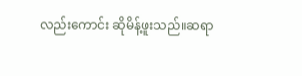လည်းကောင်း ဆိုမိန့်ဖူးသည်။ဆရာ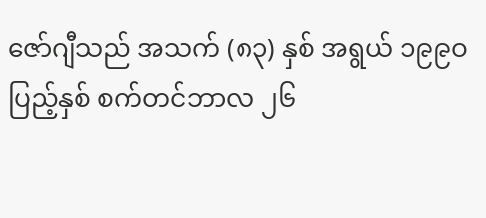ဇော်ဂျီသည် အသက် (၈၃) နှစ် အရွယ် ၁၉၉ဝ ပြည့်နှစ် စက်တင်ဘာလ ၂၆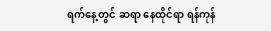ရက်နေ့တွင် ဆရာ နေထိုင်ရာ ရန်ကုန်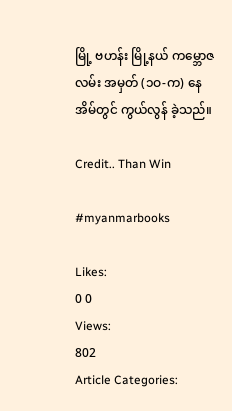မြို့ ဗဟန်း မြို့နယ် ကမ္ဘောဇလမ်း အမှတ် (၁ဝ-က) နေအိမ်တွင် ကွယ်လွန် ခဲ့သည်။

Credit.. Than Win

#myanmarbooks

Likes:
0 0
Views:
802
Article Categories: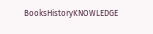BooksHistoryKNOWLEDGE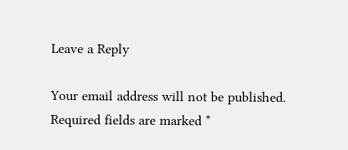Leave a Reply

Your email address will not be published. Required fields are marked *